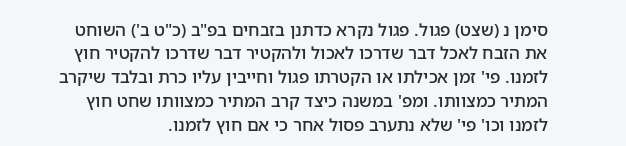סימן נ (שצט) פגול. פגול נקרא כדתנן בזבחים בפ"ב (כ"ט ב') השוחט את הזבח לאכל דבר שדרכו לאכול ולהקטיר דבר שדרכו להקטיר חוץ לזמנו. פי' זמן אכילתו או הקטרתו פגול וחייבין עליו כרת ובלבד שיקרב המתיר כמצוותו. ומפ' במשנה כיצד קרב המתיר כמצוותו שחט חוץ לזמנו וכו' פי' שלא נתערב פסול אחר כי אם חוץ לזמנו.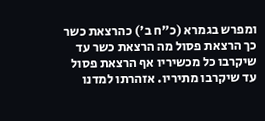ומפרש בגמרא (כ"ח ב') כהרצאת כשר כך הרצאת פסול מה הרצאת כשר עד שיקרבו כל מכשיריו אף הרצאת פסול עד שיקרבו מתיריו. אזהרתו למדנו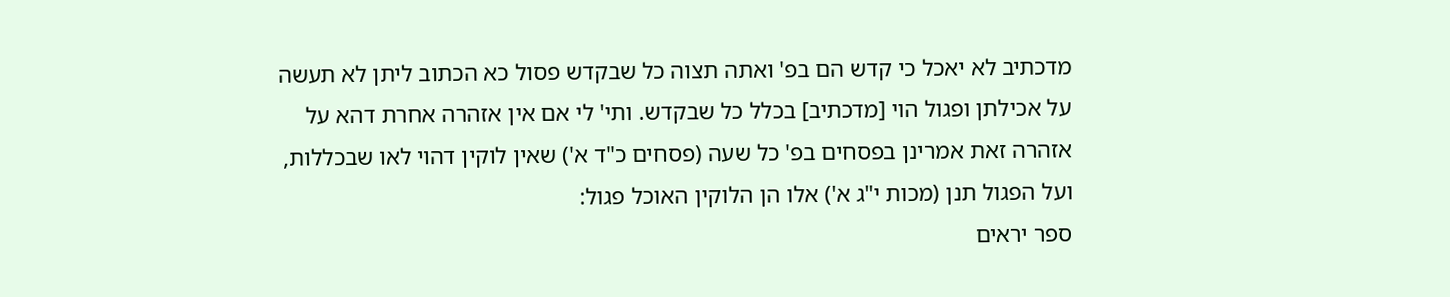מדכתיב לא יאכל כי קדש הם בפ' ואתה תצוה כל שבקדש פסול כא הכתוב ליתן לא תעשה על אכילתן ופגול הוי [מדכתיב] בכלל כל שבקדש. ותי' לי אם אין אזהרה אחרת דהא על אזהרה זאת אמרינן בפסחים בפ' כל שעה (פסחים כ"ד א') שאין לוקין דהוי לאו שבכללות, ועל הפגול תנן (מכות י"ג א') אלו הן הלוקין האוכל פגול:
ספר יראים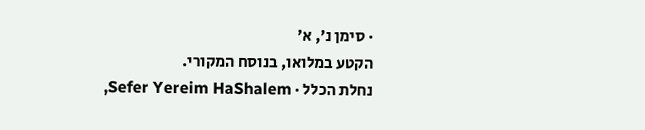· סימן נ׳, א׳
הקטע במלואו, בנוסח המקורי.
נחלת הכלל · Sefer Yereim HaShalem,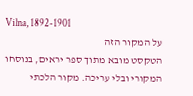Vilna, 1892-1901
על המקור הזה
הטקסט מובא מתוך ספר יראים, בנוסחו המקורי ובלי עריכה. מקור הלכתי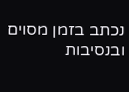נכתב בזמן מסוים ובנסיבות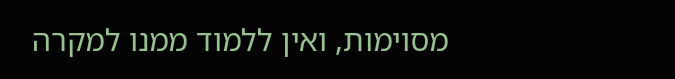מסוימות, ואין ללמוד ממנו למקרה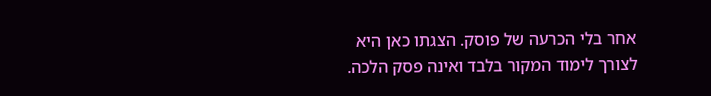אחר בלי הכרעה של פוסק. הצגתו כאן היא לצורך לימוד המקור בלבד ואינה פסק הלכה.